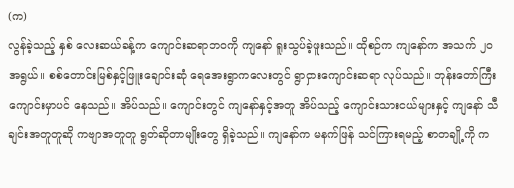(က)
လွန်ခဲ့သည့် နှစ် လေးဆယ်ခန့်က ကျောင်းဆရာဘဝကို ကျနော် ရူးသွပ်ခဲ့ဖူးသည်။ ထိုစဉ်က ကျနော်က အသက် ၂၀ အရွယ်။ စစ်တောင်းမြစ်နှင့်ဖြူးချောင်းဆုံ ရေအေးရွာကလေးတွင် ရွာငှားကျောင်းဆရာ လုပ်သည်။ ဘုန်းတော်ကြီးကျောင်းမှာပင် နေသည်။ အိပ်သည်။ ကျောင်းတွင် ကျနော်နှင့်အတူ အိပ်သည့် ကျောင်းသားငယ်များနှင့် ကျနော် သီချင်းအတူတူဆို ကဗျာအတူတူ ရွတ်ဆိုတာမျိုးတွေ ရှိခဲ့သည်။ ကျနော်က မနက်ဖြန် သင်ကြားရမည့် စာတချို့ကို က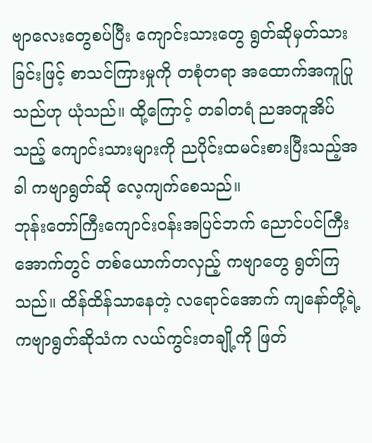ဗျာလေးတွေစပ်ပြီး ကျောင်းသားတွေ ရွတ်ဆိုမှတ်သားခြင်းဖြင့် စာသင်ကြားမှုကို တစုံတရာ အထောက်အကူပြုသည်ဟု ယုံသည်။ ထို့ကြောင့် တခါတရံ ညအတူအိပ်သည့် ကျောင်းသားများကို ညပိုင်းထမင်းစားပြီးသည့်အခါ ကဗျာရွတ်ဆို လေ့ကျက်စေသည်။
ဘုန်းတော်ကြီးကျောင်းဝန်းအပြင်ဘက် ညောင်ပင်ကြီးအောက်တွင် တစ်ယောက်တလှည့် ကဗျာတွေ ရွတ်ကြသည်။ ထိန်ထိန်သာနေတဲ့ လရောင်အောက် ကျနော်တို့ရဲ့ ကဗျာရွတ်ဆိုသံက လယ်ကွင်းတချို့ကို ဖြတ်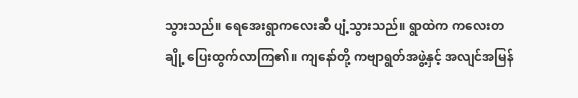သွားသည်။ ရေအေးရွာကလေးဆီ ပျံ့သွားသည်။ ရွာထဲက ကလေးတချို့ ပြေးထွက်လာကြ၏။ ကျနော်တို့ ကဗျာရွတ်အဖွဲ့နှင့် အလျင်အမြန်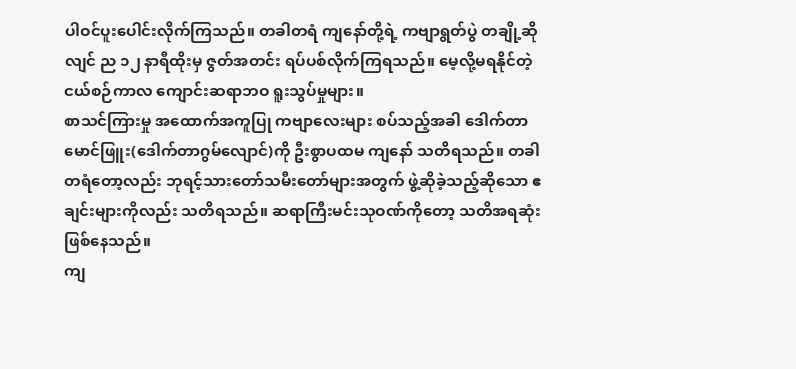ပါဝင်ပူးပေါင်းလိုက်ကြသည်။ တခါတရံ ကျနော်တို့ရဲ့ ကဗျာရွတ်ပွဲ တချို့ဆိုလျင် ည ၁၂ နာရီထိုးမှ ဇွတ်အတင်း ရပ်ပစ်လိုက်ကြရသည်။ မေ့လို့မရနိုင်တဲ့ ငယ်စဉ်ကာလ ကျောင်းဆရာဘဝ ရူးသွပ်မှုများ။
စာသင်ကြားမှု အထောက်အကူပြု ကဗျာလေးများ စပ်သည့်အခါ ဒေါက်တာမောင်ဖြူး(ဒေါက်တာဂွမ်လျောင်)ကို ဦးစွာပထမ ကျနော် သတိရသည်။ တခါတရံတော့လည်း ဘုရင့်သားတော်သမီးတော်များအတွက် ဖွဲ့ဆိုခဲ့သည့်ဆိုသော ဧချင်းများကိုလည်း သတိရသည်။ ဆရာကြီးမင်းသုဝဏ်ကိုတော့ သတိအရဆုံး ဖြစ်နေသည်။
ကျ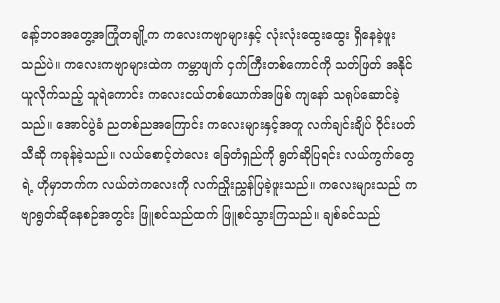နော့်ဘဝအတွေ့အကြုံတချို့က ကလေးကဗျာများနှင့် လုံးလုံးထွေးထွေး ရှိနေခဲ့ဖူးသည်ပဲ။ ကလေးကဗျာများထဲက ကမ္ဘာဖျက် ငှက်ကြီးတစ်ကောင်ကို သတ်ဖြတ် အနိုင်ယူလိုက်သည့် သူရဲကောင်း ကလေးငယ်တစ်ယောက်အဖြစ် ကျနော် သရုပ်ဆောင်ခဲ့သည်။ အောင်ပွဲခံ ညတစ်ညအကြောင်း ကလေးများနှင့်အတူ လက်ချင်းချိပ် ဝိုင်းပတ် သီဆို ကခုန်ခဲ့သည်။ လယ်စောင့်တဲလေး ခြေတံရှည်ကို ရွတ်ဆိုပြရင်း လယ်ကွက်တွေရဲ့ ဟိုမှာဘက်က လယ်တဲကလေးကို လက်ညှိုးညွှန်ပြခဲ့ဖူးသည်။ ကလေးများသည် ကဗျာရွတ်ဆိုနေစဉ်အတွင်း ဖြူစင်သည်ထက် ဖြူစင်သွားကြသည်။ ချစ်ခင်သည်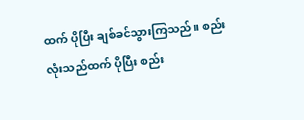ထက် ပိုပြီး ချစ်ခင်သွားကြသည်။ စည်းလုံးသည်ထက် ပိုပြီး စည်း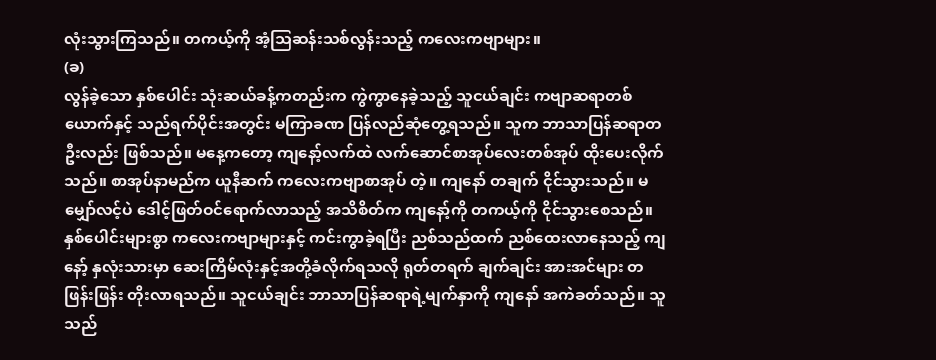လုံးသွားကြသည်။ တကယ့်ကို အံ့သြဆန်းသစ်လွန်းသည့် ကလေးကဗျာများ။
(ခ)
လွန်ခဲ့သော နှစ်ပေါင်း သုံးဆယ်ခန့်ကတည်းက ကွဲကွာနေခဲ့သည့် သူငယ်ချင်း ကဗျာဆရာတစ်ယောက်နှင့် သည်ရက်ပိုင်းအတွင်း မကြာခဏ ပြန်လည်ဆုံတွေ့ရသည်။ သူက ဘာသာပြန်ဆရာတဦးလည်း ဖြစ်သည်။ မနေ့ကတော့ ကျနော့်လက်ထဲ လက်ဆောင်စာအုပ်လေးတစ်အုပ် ထိုးပေးလိုက်သည်။ စာအုပ်နာမည်က ယူနီဆက် ကလေးကဗျာစာအုပ် တဲ့။ ကျနော် တချက် ငိုင်သွားသည်။ မမျှော်လင့်ပဲ ဒေါင့်ဖြတ်ဝင်ရောက်လာသည့် အသိစိတ်က ကျနော့်ကို တကယ့်ကို ငိုင်သွားစေသည်။ နှစ်ပေါင်းများစွာ ကလေးကဗျာများနှင့် ကင်းကွာခဲ့ရပြီး ညစ်သည်ထက် ညစ်ထေးလာနေသည့် ကျနော့် နှလုံးသားမှာ ဆေးကြိမ်လုံးနှင့်အတို့ခံလိုက်ရသလို ရုတ်တရက် ချက်ချင်း အားအင်များ တဖြန်းဖြန်း တိုးလာရသည်။ သူငယ်ချင်း ဘာသာပြန်ဆရာရဲ့မျက်နှာကို ကျနော် အကဲခတ်သည်။ သူသည်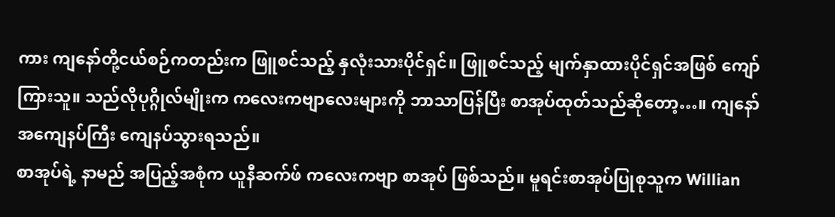ကား ကျနော်တို့ငယ်စဉ်ကတည်းက ဖြူစင်သည့် နှလုံးသားပိုင်ရှင်။ ဖြူစင်သည့် မျက်နှာထားပိုင်ရှင်အဖြစ် ကျော်ကြားသူ။ သည်လိုပုဂ္ဂိုလ်မျိုးက ကလေးကဗျာလေးများကို ဘာသာပြန်ပြီး စာအုပ်ထုတ်သည်ဆိုတော့…။ ကျနော် အကျေနပ်ကြီး ကျေနပ်သွားရသည်။
စာအုပ်ရဲ့ နာမည် အပြည့်အစုံက ယူနီဆက်ဖ် ကလေးကဗျာ စာအုပ် ဖြစ်သည်။ မူရင်းစာအုပ်ပြုစုသူက Willian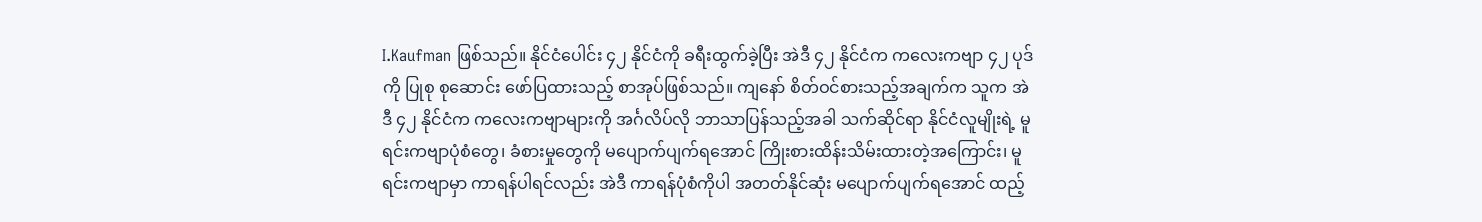I.Kaufman ဖြစ်သည်။ နိုင်ငံပေါင်း ၄၂ နိုင်ငံကို ခရီးထွက်ခဲ့ပြီး အဲဒီ ၄၂ နိုင်ငံက ကလေးကဗျာ ၄၂ ပုဒ်ကို ပြုစု စုဆောင်း ဖော်ပြထားသည့် စာအုပ်ဖြစ်သည်။ ကျနော် စိတ်ဝင်စားသည့်အချက်က သူက အဲဒီ ၄၂ နိုင်ငံက ကလေးကဗျာများကို အင်္ဂလိပ်လို ဘာသာပြန်သည့်အခါ သက်ဆိုင်ရာ နိုင်ငံလူမျိုးရဲ့ မူရင်းကဗျာပုံစံတွေ၊ ခံစားမှုတွေကို မပျောက်ပျက်ရအောင် ကြိုးစားထိန်းသိမ်းထားတဲ့အကြောင်း၊ မူရင်းကဗျာမှာ ကာရန်ပါရင်လည်း အဲဒီ ကာရန်ပုံစံကိုပါ အတတ်နိုင်ဆုံး မပျောက်ပျက်ရအောင် ထည့်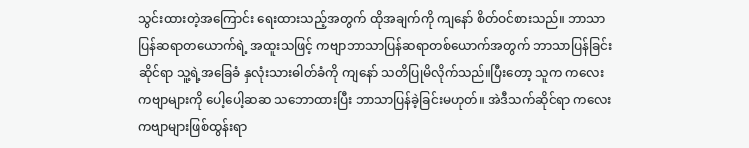သွင်းထားတဲ့အကြောင်း ရေးထားသည့်အတွက် ထိုအချက်ကို ကျနော် စိတ်ဝင်စားသည်။ ဘာသာပြန်ဆရာတယောက်ရဲ့ အထူးသဖြင့် ကဗျာဘာသာပြန်ဆရာတစ်ယောက်အတွက် ဘာသာပြန်ခြင်းဆိုင်ရာ သူ့ရဲ့အခြေခံ နှလုံးသားဓါတ်ခံကို ကျနော် သတိပြုမိလိုက်သည်။ပြီးတော့ သူက ကလေးကဗျာများကို ပေါ့ပေါ့ဆဆ သဘောထားပြီး ဘာသာပြန်ခဲ့ခြင်းမဟုတ်။ အဲဒီသက်ဆိုင်ရာ ကလေးကဗျာများဖြစ်ထွန်းရာ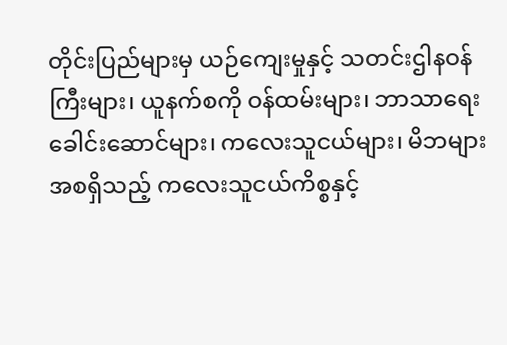တိုင်းပြည်များမှ ယဉ်ကျေးမှုနှင့် သတင်းဌါနဝန်ကြီးများ၊ ယူနက်စကို ဝန်ထမ်းများ၊ ဘာသာရေးခေါင်းဆောင်များ၊ ကလေးသူငယ်များ၊ မိဘများ အစရှိသည့် ကလေးသူငယ်ကိစ္စနှင့်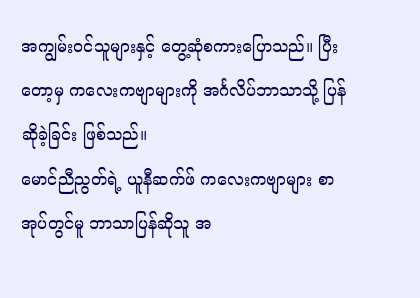အကျွမ်းဝင်သူများနှင့် တွေ့ဆုံစကားပြောသည်။ ပြီးတော့မှ ကလေးကဗျာများကို အင်္ဂလိပ်ဘာသာသို့ ပြန်ဆိုခဲ့ခြင်း ဖြစ်သည်။
မောင်ညီညွတ်ရဲ့ ယူနီဆက်ဖ် ကလေးကဗျာများ စာအုပ်တွင်မူ ဘာသာပြန်ဆိုသူ အ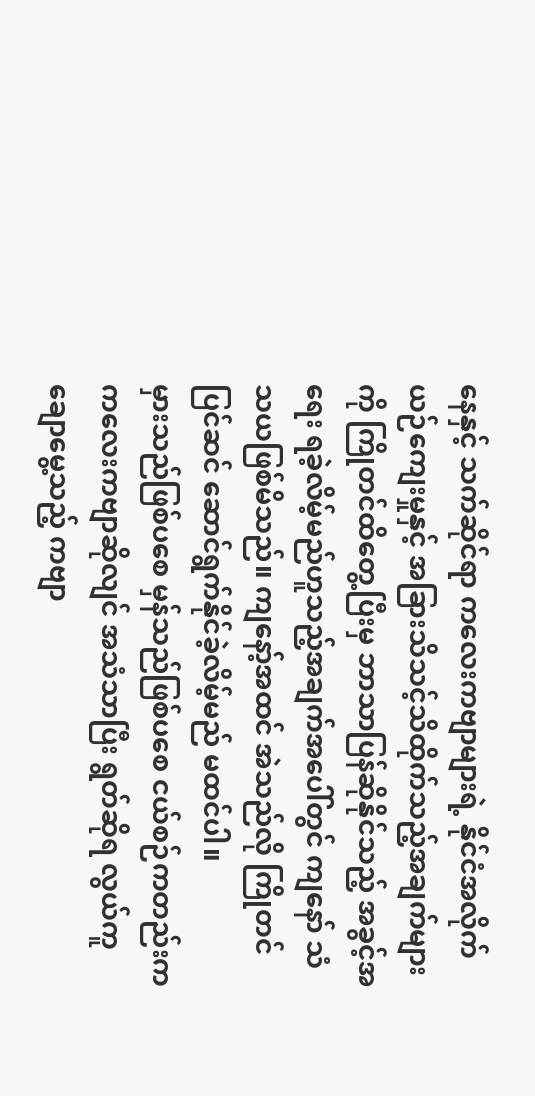နေနှင့် သက်ဆိုင်ရာ ကလေးကဗျာများရဲ့ နိုင်ငံအလိုက် ယဉ်ကျေးမှုနှင့် အခြားသိသင့်သိထိုက်သည့်အချက်များကို ကြိုတင်ထိတွေ့ပြီးမှ ဘာသာပြန်ဆိုနိုင်သည့် အခွင့်အရေး ရခဲ့လိမ့်မည်ဟူသည့်အချက်အပေါ်တွင် ကျနော် သံသယဖြစ်မိသည်။ ကျနော့်အထင် အဲသည်လို ကြိုတင်ပြင်ဆင် ဆောင်ရွက်နိုင်ခဲ့လိမ့်မည် မထင်ပါ။
မှားသည်ဖြစ်ပစေ မှန်သည်ဖြစ်ပစေ ငယ်စဉ်ကတည်းက ကလေးကဗျာဆိုလျင် အသံသာပြီး ရွတ်ဆိုရ လွယ်ကူချောမွေ့သည့် ကဗျာ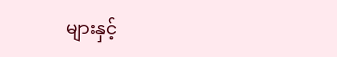များနှင့်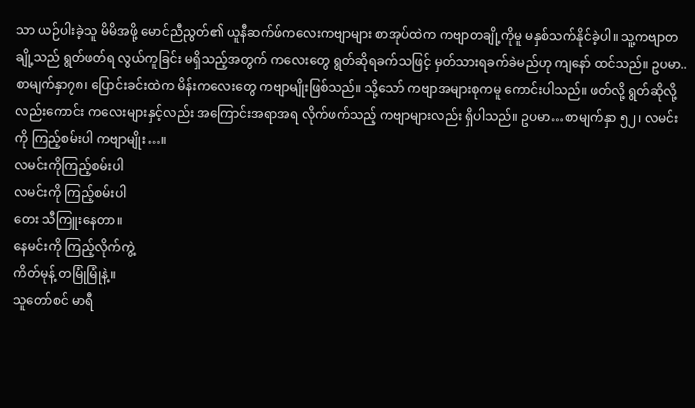သာ ယဉ်ပါးခဲ့သူ မိမိအဖို့ မောင်ညီညွတ်၏ ယူနီဆက်ဖ်ကလေးကဗျာများ စာအုပ်ထဲက ကဗျာတချို့ကိုမူ မနှစ်သက်နိုင်ခဲ့ပါ။ သူ့ကဗျာတချို့သည် ရွတ်ဖတ်ရ လွယ်ကူခြင်း မရှိသည့်အတွက် ကလေးတွေ ရွတ်ဆိုရခက်သဖြင့် မှတ်သားရခက်ခဲမည်ဟု ကျနော် ထင်သည်။ ဥပမာ..စာမျက်နှာ၇၈၊ ပြောင်းခင်းထဲက မိန်းကလေးတွေ ကဗျာမျိုးဖြစ်သည်။ သို့သော် ကဗျာအများစုကမူ ကောင်းပါသည်။ ဖတ်လို့ ရွတ်ဆိုလို့လည်းကောင်း ကလေးများနှင့်လည်း အကြောင်းအရာအရ လိုက်ဖက်သည့် ကဗျာများလည်း ရှိပါသည်။ ဥပမာ…စာမျက်နှာ ၅၂၊ လမင်းကို ကြည့်စမ်းပါ ကဗျာမျိုး…။
လမင်းကိုကြည့်စမ်းပါ
လမင်းကို ကြည့်စမ်းပါ
တေး သီကြူးနေတာ။
နေမင်းကို ကြည့်လိုက်ကွဲ့
ကိတ်မုန့် တမြုံမြုံနဲ့။
သူတော်စင် မာရီ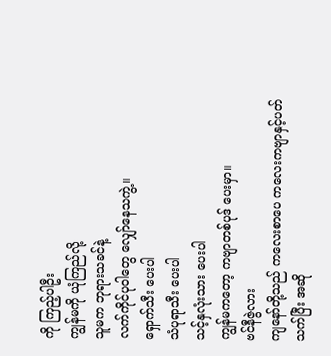ကို ကြည့်ပါဦး
ကျွန်မကို ယုံကြည်လို့
သူမက ဘုရားသခင်နဲ့
လက်ကိုင်ပုဝါတွေ လျှော်နေသကွဲ့။
ရှောက်သီး ပေးပါ
သံပုရာသီး ပေးပါ
သင့်နှလုံးသား ပေးပါ
ကျွန်မကတော့ ကဗျာတစ်ပုဒ် ပေးမှာ။
ဗင်နီဇွဲလား
ကျနော်တို့သည် ကလေးစာပေ ကလေးကဗျာနှင့်ပတ်သက်ပြီး အဆို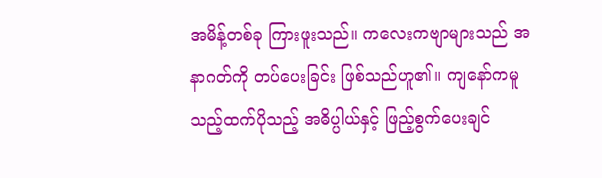အမိန့်တစ်ခု ကြားဖူးသည်။ ကလေးကဗျာများသည် အနာဂတ်ကို တပ်ပေးခြင်း ဖြစ်သည်ဟူ၏။ ကျနော်ကမူ သည့်ထက်ပိုသည့် အဓိပ္ပါယ်နှင့် ဖြည့်စွက်ပေးချင်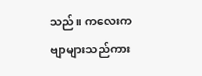သည်။ ကလေးကဗျာများသည်ကား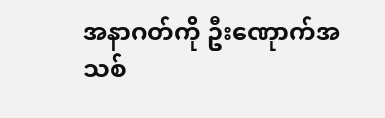အနာဂတ်ကို ဦးဏေုာက်အသစ်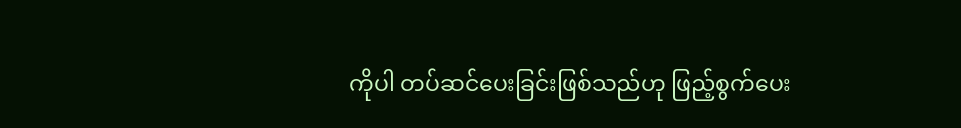ကိုပါ တပ်ဆင်ပေးခြင်းဖြစ်သည်ဟု ဖြည့်စွက်ပေး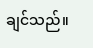ချင်သည်။